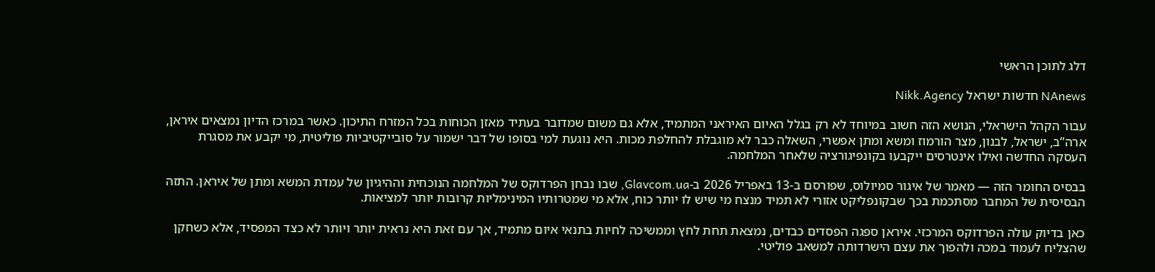דלג לתוכן הראשי

NAnews חדשות ישראל Nikk.Agency

עבור הקהל הישראלי, הנושא הזה חשוב במיוחד לא רק בגלל האיום האיראני המתמיד, אלא גם משום שמדובר בעתיד מאזן הכוחות בכל המזרח התיכון. כאשר במרכז הדיון נמצאים איראן, ארה”ב, ישראל, לבנון, מצר הורמוז ומשא ומתן אפשרי, השאלה כבר לא מוגבלת להחלפת מכות. היא נוגעת למי בסופו של דבר ישמור על סובייקטיביות פוליטית, מי יקבע את מסגרת העסקה החדשה ואילו אינטרסים ייקבעו בקונפיגורציה שלאחר המלחמה.

בבסיס החומר הזה — מאמר של איגור סמיולוס, שפורסם ב-13 באפריל 2026 ב-Glavcom.ua, שבו נבחן הפרדוקס של המלחמה הנוכחית וההיגיון של עמדת המשא ומתן של איראן. התזה הבסיסית של המחבר מסתכמת בכך שבקונפליקט אזורי לא תמיד מנצח מי שיש לו יותר כוח, אלא מי שמטרותיו המינימליות קרובות יותר למציאות.

כאן בדיוק עולה הפרדוקס המרכזי. איראן ספגה הפסדים כבדים, נמצאת תחת לחץ וממשיכה לחיות בתנאי איום מתמיד, אך עם זאת היא נראית יותר ויותר לא כצד המפסיד, אלא כשחקן שהצליח לעמוד במכה ולהפוך את עצם הישרדותה למשאב פוליטי.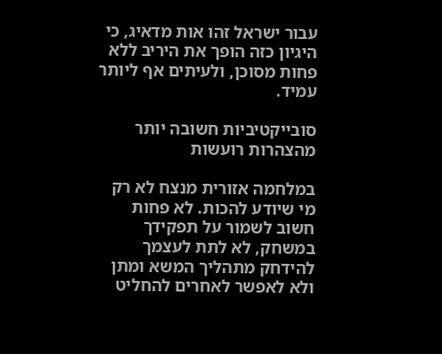עבור ישראל זהו אות מדאיג, כי היגיון כזה הופך את היריב ללא פחות מסוכן, ולעיתים אף ליותר עמיד.

סובייקטיביות חשובה יותר מהצהרות רועשות

במלחמה אזורית מנצח לא רק מי שיודע להכות. לא פחות חשוב לשמור על תפקידך במשחק, לא לתת לעצמך להידחק מתהליך המשא ומתן ולא לאפשר לאחרים להחליט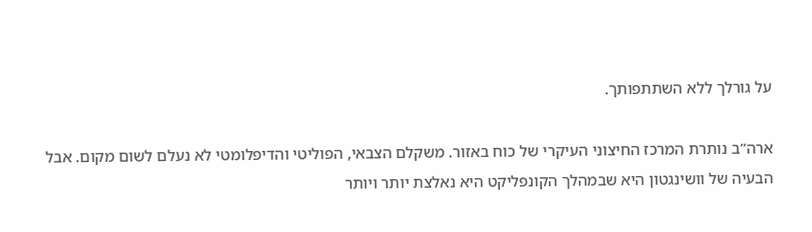על גורלך ללא השתתפותך.

ארה”ב נותרת המרכז החיצוני העיקרי של כוח באזור. משקלם הצבאי, הפוליטי והדיפלומטי לא נעלם לשום מקום. אבל הבעיה של וושינגטון היא שבמהלך הקונפליקט היא נאלצת יותר ויותר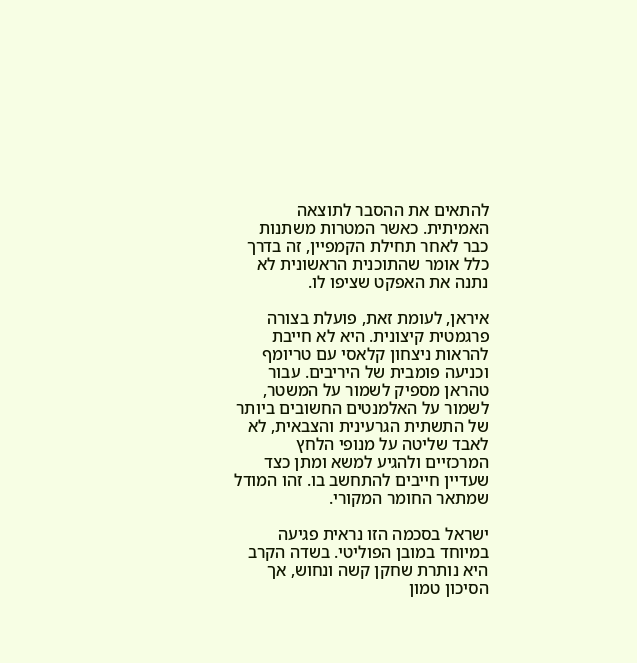להתאים את ההסבר לתוצאה האמיתית. כאשר המטרות משתנות כבר לאחר תחילת הקמפיין, זה בדרך כלל אומר שהתוכנית הראשונית לא נתנה את האפקט שציפו לו.

איראן, לעומת זאת, פועלת בצורה פרגמטית קיצונית. היא לא חייבת להראות ניצחון קלאסי עם טריומף וכניעה פומבית של היריבים. עבור טהראן מספיק לשמור על המשטר, לשמור על האלמנטים החשובים ביותר של התשתית הגרעינית והצבאית, לא לאבד שליטה על מנופי הלחץ המרכזיים ולהגיע למשא ומתן כצד שעדיין חייבים להתחשב בו. זהו המודל שמתאר החומר המקורי.

ישראל בסכמה הזו נראית פגיעה במיוחד במובן הפוליטי. בשדה הקרב היא נותרת שחקן קשה ונחוש, אך הסיכון טמון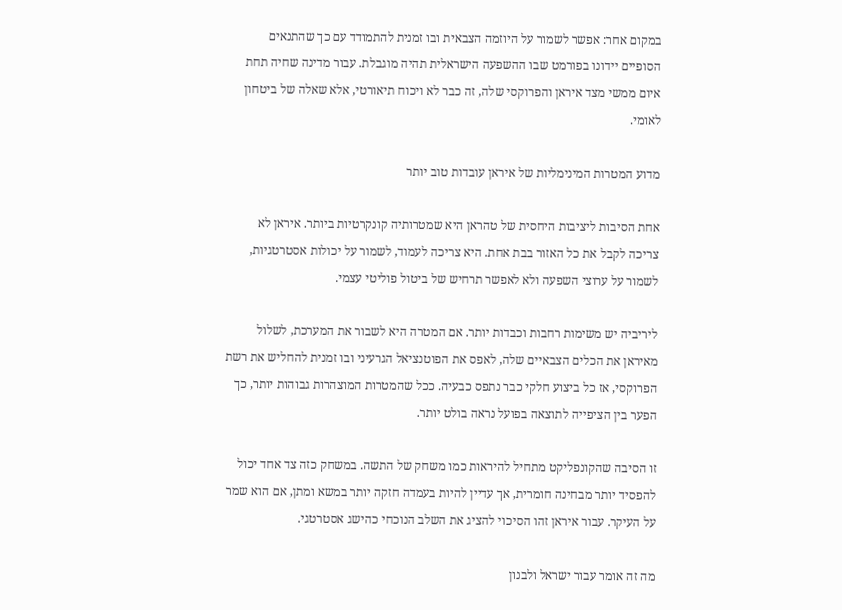במקום אחר: אפשר לשמור על היוזמה הצבאית ובו זמנית להתמודד עם כך שהתנאים הסופיים יידונו בפורמט שבו ההשפעה הישראלית תהיה מוגבלת. עבור מדינה שחיה תחת איום ממשי מצד איראן והפרוקסי שלה, זה כבר לא ויכוח תיאורטי, אלא שאלה של ביטחון לאומי.

מדוע המטרות המינימליות של איראן עובדות טוב יותר

אחת הסיבות ליציבות היחסית של טהראן היא שמטרותיה קונקרטיות ביותר. איראן לא צריכה לקבל את כל האזור בבת אחת. היא צריכה לעמוד, לשמור על יכולות אסטרטגיות, לשמור על ערוצי השפעה ולא לאפשר תרחיש של ביטול פוליטי עצמי.

ליריביה יש משימות רחבות וכבדות יותר. אם המטרה היא לשבור את המערכת, לשלול מאיראן את הכלים הצבאיים שלה, לאפס את הפוטנציאל הגרעיני ובו זמנית להחליש את רשת הפרוקסי, אז כל ביצוע חלקי כבר נתפס כבעיה. ככל שהמטרות המוצהרות גבוהות יותר, כך הפער בין הציפייה לתוצאה בפועל נראה בולט יותר.

זו הסיבה שהקונפליקט מתחיל להיראות כמו משחק של התשה. במשחק כזה צד אחד יכול להפסיד יותר מבחינה חומרית, אך עדיין להיות בעמדה חזקה יותר במשא ומתן, אם הוא שמר על העיקר. עבור איראן זהו הסיכוי להציג את השלב הנוכחי כהישג אסטרטגי.

מה זה אומר עבור ישראל ולבנון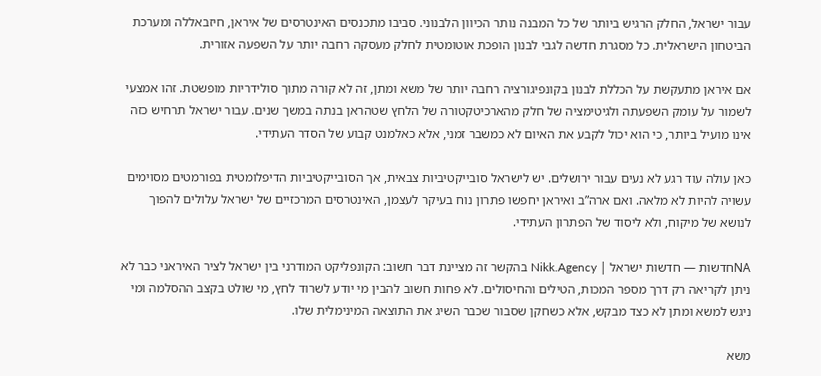עבור ישראל, החלק הרגיש ביותר של כל המבנה נותר הכיוון הלבנוני. סביבו מתכנסים האינטרסים של איראן, חיזבאללה ומערכת הביטחון הישראלית. כל מסגרת חדשה לגבי לבנון הופכת אוטומטית לחלק מעסקה רחבה יותר על השפעה אזורית.

אם איראן מתעקשת על הכללת לבנון בקונפיגורציה רחבה יותר של משא ומתן, זה לא קורה מתוך סולידריות מופשטת. זהו אמצעי לשמור על עומק השפעתה ולגיטימציה של חלק מהארכיטקטורה של הלחץ שטהראן בנתה במשך שנים. עבור ישראל תרחיש כזה אינו מועיל ביותר, כי הוא יכול לקבע את האיום לא כמשבר זמני, אלא כאלמנט קבוע של הסדר העתידי.

כאן עולה עוד רגע לא נעים עבור ירושלים. יש לישראל סובייקטיביות צבאית, אך הסובייקטיביות הדיפלומטית בפורמטים מסוימים עשויה להיות לא מלאה. ואם ארה”ב ואיראן יחפשו פתרון נוח בעיקר לעצמן, האינטרסים המרכזיים של ישראל עלולים להפוך לנושא של מיקוח, ולא ליסוד של הפתרון העתידי.

NAחדשות — חדשות ישראל | Nikk.Agency בהקשר זה מציינת דבר חשוב: הקונפליקט המודרני בין ישראל לציר האיראני כבר לא ניתן לקריאה רק דרך מספר המכות, הטילים והחיסולים. לא פחות חשוב להבין מי יודע לשרוד לחץ, מי שולט בקצב ההסלמה ומי ניגש למשא ומתן לא כצד מבקש, אלא כשחקן שסבור שכבר השיג את התוצאה המינימלית שלו.

משא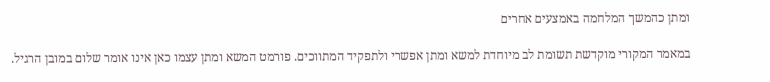ומתן כהמשך המלחמה באמצעים אחרים

במאמר המקורי מוקדשת תשומת לב מיוחדת למשא ומתן אפשרי ולתפקיד המתווכים. פורמט המשא ומתן עצמו כאן אינו אומר שלום במובן הרגיל.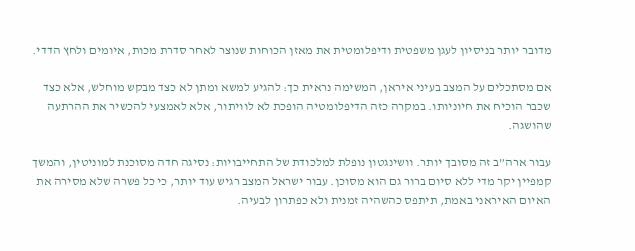מדובר יותר בניסיון לעגן משפטית ודיפלומטית את מאזן הכוחות שנוצר לאחר סדרת מכות, איומים ולחץ הדדי.

אם מסתכלים על המצב בעיני איראן, המשימה נראית כך: להגיע למשא ומתן לא כצד מבקש מוחלש, אלא כצד שכבר הוכיח את חיוניותו. במקרה כזה הדיפלומטיה הופכת לא לוויתור, אלא לאמצעי להכשיר את ההרתעה שהושגה.

עבור ארה”ב זה מסובך יותר. וושינגטון נופלת למלכודת של התחייבויות: נסיגה חדה מסוכנת למוניטין, והמשך קמפיין יקר מדי ללא סיום ברור גם הוא מסוכן. עבור ישראל המצב רגיש עוד יותר, כי כל פשרה שלא מסירה את האיום האיראני באמת, תיתפס כהשהיה זמנית ולא כפתרון לבעיה.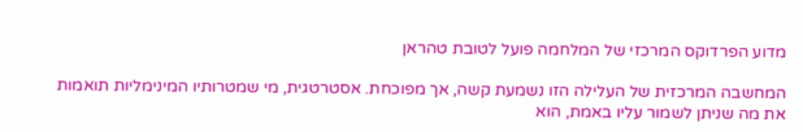מדוע הפרדוקס המרכזי של המלחמה פועל לטובת טהראן

המחשבה המרכזית של העלילה הזו נשמעת קשה, אך מפוכחת. אסטרטגית, מי שמטרותיו המינימליות תואמות את מה שניתן לשמור עליו באמת, הוא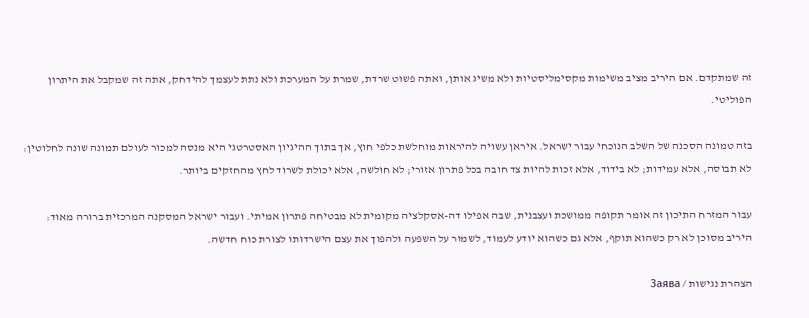זה שמתקדם. אם היריב מציב משימות מקסימליסטיות ולא משיג אותן, ואתה פשוט שרדת, שמרת על המערכת ולא נתת לעצמך להידחק, אתה זה שמקבל את היתרון הפוליטי.

בזה טמונה הסכנה של השלב הנוכחי עבור ישראל. איראן עשויה להיראות מוחלשת כלפי חוץ, אך בתוך ההיגיון האסטרטגי היא מנסה למכור לעולם תמונה שונה לחלוטין: לא תבוסה, אלא עמידות; לא בידוד, אלא זכות להיות צד חובה בכל פתרון אזורי; לא חולשה, אלא יכולת לשרוד לחץ מהחזקים ביותר.

עבור המזרח התיכון זה אומר תקופה ממושכת ועצבנית, שבה אפילו דה-אסקלציה מקומית לא מבטיחה פתרון אמיתי. ועבור ישראל המסקנה המרכזית ברורה מאוד: היריב מסוכן לא רק כשהוא תוקף, אלא גם כשהוא יודע לעמוד, לשמור על השפעה ולהפוך את עצם הישרדותו לצורת כוח חדשה.

הצהרת נגישות / Заява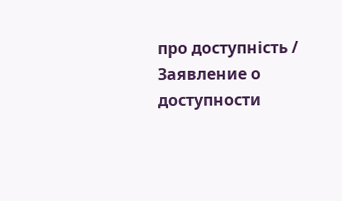про доступність / Заявление о доступности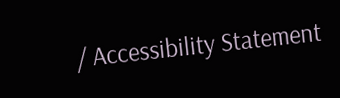/ Accessibility Statement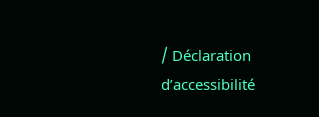/ Déclaration d’accessibilité